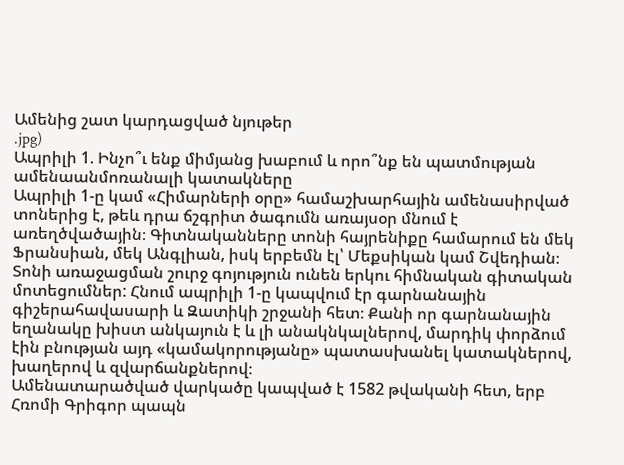Ամենից շատ կարդացված նյութեր
.jpg)
Ապրիլի 1. Ինչո՞ւ ենք միմյանց խաբում և որո՞նք են պատմության ամենաանմոռանալի կատակները
Ապրիլի 1-ը կամ «Հիմարների օրը» համաշխարհային ամենասիրված տոներից է, թեև դրա ճշգրիտ ծագումն առայսօր մնում է առեղծվածային։ Գիտնականները տոնի հայրենիքը համարում են մեկ Ֆրանսիան, մեկ Անգլիան, իսկ երբեմն էլ՝ Մեքսիկան կամ Շվեդիան։
Տոնի առաջացման շուրջ գոյություն ունեն երկու հիմնական գիտական մոտեցումներ: Հնում ապրիլի 1-ը կապվում էր գարնանային գիշերահավասարի և Զատիկի շրջանի հետ։ Քանի որ գարնանային եղանակը խիստ անկայուն է և լի անակնկալներով, մարդիկ փորձում էին բնության այդ «կամակորությանը» պատասխանել կատակներով, խաղերով և զվարճանքներով։
Ամենատարածված վարկածը կապված է 1582 թվականի հետ, երբ Հռոմի Գրիգոր պապն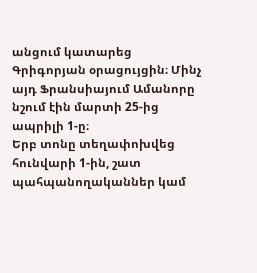անցում կատարեց Գրիգորյան օրացույցին։ Մինչ այդ Ֆրանսիայում Ամանորը նշում էին մարտի 25-ից ապրիլի 1-ը։
Երբ տոնը տեղափոխվեց հունվարի 1-ին, շատ պահպանողականներ կամ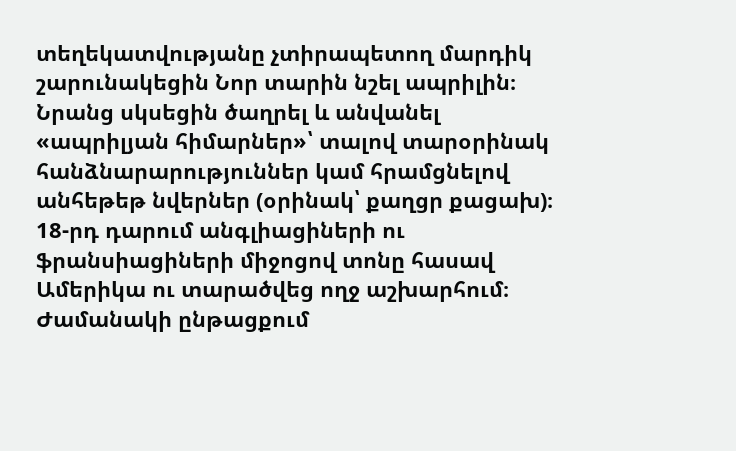տեղեկատվությանը չտիրապետող մարդիկ շարունակեցին Նոր տարին նշել ապրիլին։
Նրանց սկսեցին ծաղրել և անվանել «ապրիլյան հիմարներ»՝ տալով տարօրինակ հանձնարարություններ կամ հրամցնելով անհեթեթ նվերներ (օրինակ՝ քաղցր քացախ)։
18-րդ դարում անգլիացիների ու ֆրանսիացիների միջոցով տոնը հասավ Ամերիկա ու տարածվեց ողջ աշխարհում։ Ժամանակի ընթացքում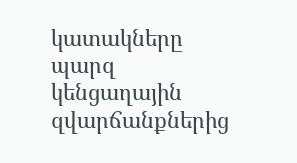կատակները պարզ կենցաղային զվարճանքներից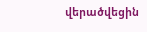վերածվեցին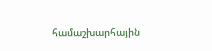համաշխարհային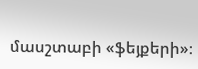մասշտաբի «ֆեյքերի»։